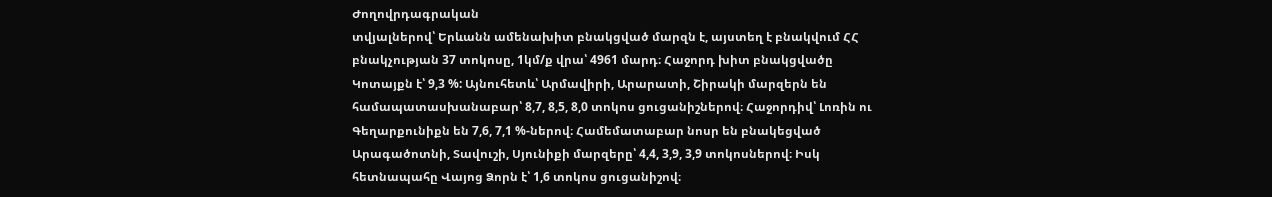Ժողովրդագրական
տվյալներով՝ Երևանն ամենախիտ բնակցված մարզն է, այստեղ է բնակվում ՀՀ բնակչության 37 տոկոսը, 1կմ/ք վրա՝ 4961 մարդ։ Հաջորդ խիտ բնակցվածը Կոտայքն է՝ 9,3 %: Այնուհետև՝ Արմավիրի, Արարատի, Շիրակի մարզերն են համապատասխանաբար՝ 8,7, 8,5, 8,0 տոկոս ցուցանիշներով։ Հաջորդիվ՝ Լոռին ու Գեղարքունիքն են 7,6, 7,1 %-ներով։ Համեմատաբար նոսր են բնակեցված Արագածոտնի, Տավուշի, Սյունիքի մարզերը՝ 4,4, 3,9, 3,9 տոկոսներով։ Իսկ հետնապահը Վայոց Ձորն է՝ 1,6 տոկոս ցուցանիշով։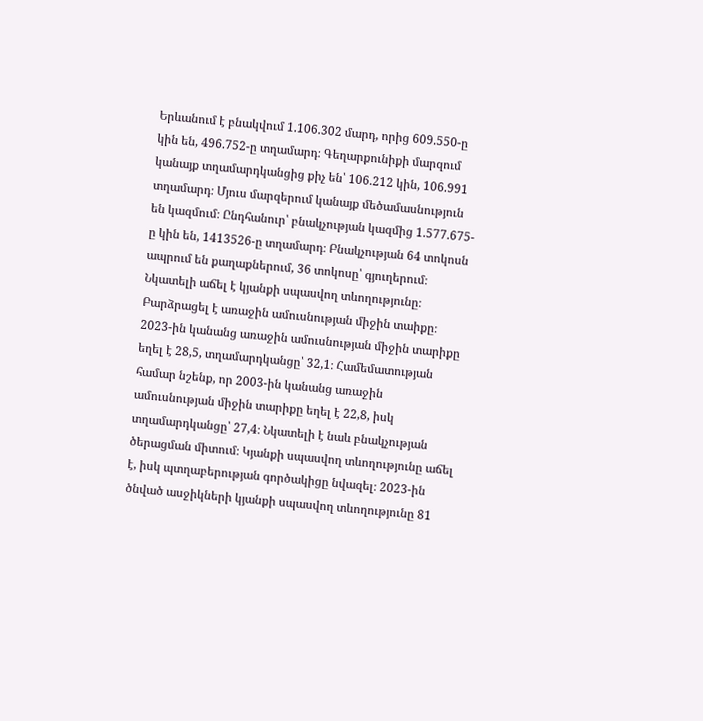Երևանում է բնակվում 1.106.302 մարդ, որից 609.550-ը կին են, 496.752-ը տղամարդ։ Գեղարքունիքի մարզում կանայք տղամարդկանցից քիչ են՝ 106.212 կին, 106.991 տղամարդ։ Մյուս մարզերում կանայք մեծամասնություն են կազմում։ Ընդհանուր՝ բնակչության կազմից 1.577.675-ը կին են, 1413526-ը տղամարդ։ Բնակչության 64 տոկոսն ապրում են քաղաքներում, 36 տոկոսը՝ գյուղերում։
Նկատելի աճել է կյանքի սպասվող տևողությունը։ Բարձրացել է առաջին ամուսնության միջին տաիքը։ 2023-ին կանանց առաջին ամուսնության միջին տարիքը եղել է 28,5, տղամարդկանցը՝ 32,1։ Համեմատության համար նշենք, որ 2003-ին կանանց առաջին ամուսնության միջին տարիքը եղել է 22,8, իսկ տղամարդկանցը՝ 27,4։ Նկատելի է նաև բնակչության ծերացման միտում։ Կյանքի սպասվող տևողությունը աճել է, իսկ պտղաբերության գործակիցը նվազել։ 2023-ին ծնված ասջիկների կյանքի սպասվող տևողությունը 81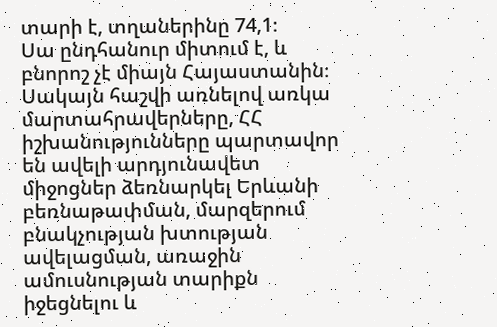տարի է, տղաներինը 74,1։
Սա ընդհանուր միտում է, և բնորոշ չէ միայն Հայաստանին։ Սակայն հաշվի առնելով առկա մարտահրավերները, ՀՀ իշխանությունները պարտավոր են ավելի արդյունավետ միջոցներ ձեռնարկել Երևանի բեռնաթափման, մարզերում բնակչության խտության ավելացման, առաջին ամուսնության տարիքն իջեցնելու և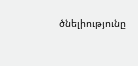ծնելիությունը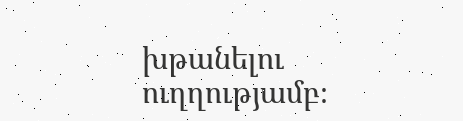խթանելու ուղղությամբ։